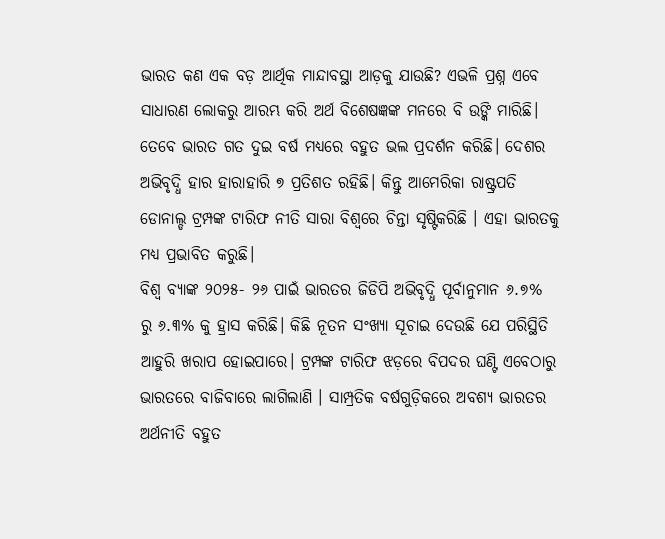ଭାରତ କଣ ଏକ ବଡ଼ ଆର୍ଥିକ ମାନ୍ଦାବସ୍ଥା ଆଡ଼କୁ ଯାଉଛି? ଏଭଳି ପ୍ରଶ୍ନ ଏବେ ସାଧାରଣ ଲୋକରୁ ଆରମ୍ଭ କରି ଅର୍ଥ ବିଶେଷଜ୍ଞଙ୍କ ମନରେ ବି ଉଙ୍କି ମାରିଛି। ତେବେ ଭାରତ ଗତ ଦୁଇ ବର୍ଷ ମଧ୍ୟରେ ବହୁତ ଭଲ ପ୍ରଦର୍ଶନ କରିଛି। ଦେଶର ଅଭିବୃଦ୍ଧି ହାର ହାରାହାରି ୭ ପ୍ରତିଶତ ରହିଛି। କିନ୍ତୁ ଆମେରିକା ରାଷ୍ଟ୍ରପତି ଡୋନାଲ୍ଡ ଟ୍ରମ୍ପଙ୍କ ଟାରିଫ ନୀତି ସାରା ବିଶ୍ଵରେ ଚିନ୍ତା ସୃଷ୍ଟିକରିଛି । ଏହା ଭାରତକୁ ମଧ୍ୟ ପ୍ରଭାବିତ କରୁଛି।
ବିଶ୍ୱ ବ୍ୟାଙ୍କ ୨୦୨୫- ୨୬ ପାଇଁ ଭାରତର ଜିଡିପି ଅଭିବୃଦ୍ଧି ପୂର୍ବାନୁମାନ ୬.୭% ରୁ ୬.୩% କୁ ହ୍ରାସ କରିଛି। କିଛି ନୂତନ ସଂଖ୍ୟା ସୂଚାଇ ଦେଉଛି ଯେ ପରିସ୍ଥିତି ଆହୁରି ଖରାପ ହୋଇପାରେ। ଟ୍ରମ୍ପଙ୍କ ଟାରିଫ ଝଡ଼ରେ ବିପଦର ଘଣ୍ଟି ଏବେଠାରୁ ଭାରତରେ ବାଜିବାରେ ଲାଗିଲାଣି । ସାମ୍ପ୍ରତିକ ବର୍ଷଗୁଡ଼ିକରେ ଅବଶ୍ୟ ଭାରତର ଅର୍ଥନୀତି ବହୁତ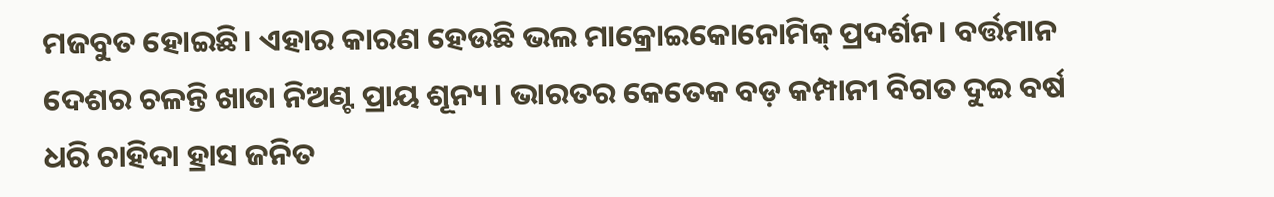ମଜବୁତ ହୋଇଛି। ଏହାର କାରଣ ହେଉଛି ଭଲ ମାକ୍ରୋଇକୋନୋମିକ୍ ପ୍ରଦର୍ଶନ। ବର୍ତ୍ତମାନ ଦେଶର ଚଳନ୍ତି ଖାତା ନିଅଣ୍ଟ ପ୍ରାୟ ଶୂନ୍ୟ । ଭାରତର କେତେକ ବଡ଼ କମ୍ପାନୀ ବିଗତ ଦୁଇ ବର୍ଷ ଧରି ଚାହିଦା ହ୍ରାସ ଜନିତ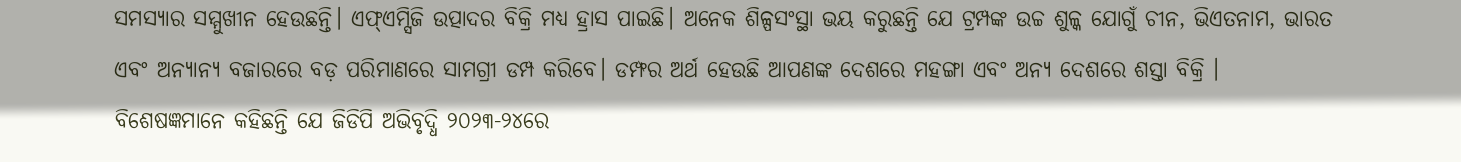ସମସ୍ୟାର ସମ୍ମୁଖୀନ ହେଉଛନ୍ତି। ଏଫ୍ଏମ୍ସିଜି ଉତ୍ପାଦର ବିକ୍ରି ମଧ୍ୟ ହ୍ରାସ ପାଇଛି। ଅନେକ ଶିଳ୍ପସଂସ୍ଥା ଭୟ କରୁଛନ୍ତି ଯେ ଟ୍ରମ୍ପଙ୍କ ଉଚ୍ଚ ଶୁଳ୍କ ଯୋଗୁଁ ଚୀନ, ଭିଏତନାମ, ଭାରତ ଏବଂ ଅନ୍ୟାନ୍ୟ ବଜାରରେ ବଡ଼ ପରିମାଣରେ ସାମଗ୍ରୀ ଡମ୍ପ କରିବେ। ଡମ୍ଫର ଅର୍ଥ ହେଉଛି ଆପଣଙ୍କ ଦେଶରେ ମହଙ୍ଗା ଏବଂ ଅନ୍ୟ ଦେଶରେ ଶସ୍ତା ବିକ୍ରି ।
ବିଶେଷଜ୍ଞମାନେ କହିଛନ୍ତି ଯେ ଜିଡିପି ଅଭିବୃଦ୍ଧି ୨୦୨୩-୨୪ରେ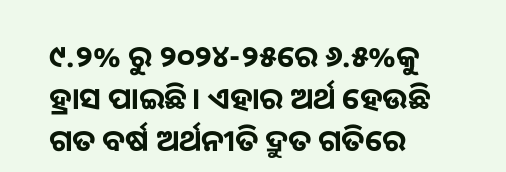୯.୨% ରୁ ୨୦୨୪-୨୫ରେ ୬.୫%କୁ ହ୍ରାସ ପାଇଛି। ଏହାର ଅର୍ଥ ହେଉଛି ଗତ ବର୍ଷ ଅର୍ଥନୀତି ଦ୍ରୁତ ଗତିରେ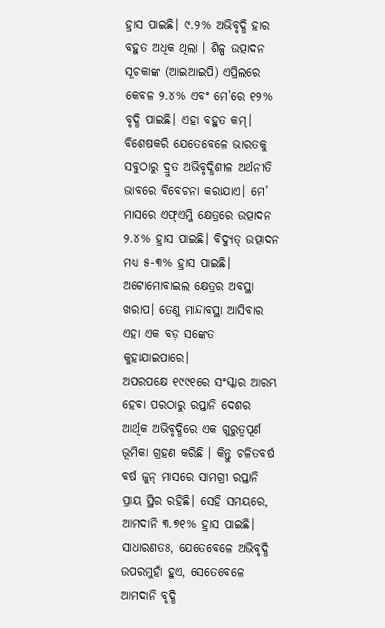ହ୍ରାସ ପାଇଛି। ୯.୨% ଅଭିବୃଦ୍ଧି ହାର ବହୁତ ଅଧିକ ଥିଲା । ଶିଳ୍ପ ଉତ୍ପାଦନ ସୂଚକାଙ୍କ (ଆଇଆଇପି) ଏପ୍ରିଲରେ କେବଳ ୨.୪% ଏବଂ ମେ’ରେ ୧୨% ବୃଦ୍ଧି ପାଇଛି। ଏହା ବହୁତ କମ୍। ବିଶେଷକରି ଯେତେବେଳେ ଭାରତକୁ ସବୁଠାରୁ ଦ୍ରୁତ ଅଭିବୃଦ୍ଧିଶୀଳ ଅର୍ଥନୀତି ଭାବରେ ବିବେଚନା କରାଯାଏ। ମେ’ ମାସରେ ଏଫ୍ଏମ୍ଜି କ୍ଷେତ୍ରରେ ଉତ୍ପାଦନ ୨.୪% ହ୍ରାସ ପାଇଛି। ବିଦ୍ୟୁତ୍ ଉତ୍ପାଦନ ମଧ୍ୟ ୫-୩% ହ୍ରାସ ପାଇଛି। ଅଟୋମୋବାଇଲ କ୍ଷେତ୍ରର ଅବସ୍ଥା ଖରାପ। ତେଣୁ ମାନ୍ଦାବସ୍ଥା ଆସିବାର ଏହା ଏକ ବଡ଼ ସଙ୍କେତ କୁହାଯାଇପାରେ।
ଅପରପକ୍ଷେ ୧୯୯୧ରେ ସଂସ୍କାର ଆରମ୍ଭ ହେବା ପରଠାରୁ ରପ୍ତାନି ଦେଶର ଆର୍ଥିକ ଅଭିବୃଦ୍ଧିରେ ଏକ ଗୁରୁତ୍ବପୂର୍ଣ ଭୂମିକା ଗ୍ରହଣ କରିଛି । କିନ୍ତୁ ଚଳିତବର୍ଷ ବର୍ଷ ଜୁନ୍ ମାସରେ ସାମଗ୍ରୀ ରପ୍ତାନି ପ୍ରାୟ ସ୍ଥିର ରହିଛି। ସେହି ସମୟରେ, ଆମଦାନି ୩.୭୧% ହ୍ରାସ ପାଇଛି। ସାଧାରଣତଃ, ଯେତେବେଳେ ଅଭିବୃଦ୍ଧି ଉପରମୁହାଁ ହୁଏ, ସେତେବେଳେ ଆମଦାନି ବୃଦ୍ଧି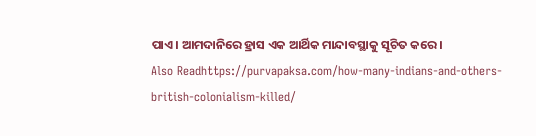ପାଏ। ଆମଦାନିରେ ହ୍ରାସ ଏକ ଆର୍ଥିକ ମାନ୍ଦାବସ୍ଥାକୁ ସୂଚିତ କରେ।
Also Readhttps://purvapaksa.com/how-many-indians-and-others-british-colonialism-killed/